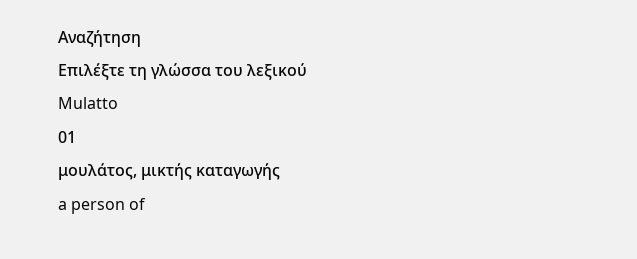Αναζήτηση
Επιλέξτε τη γλώσσα του λεξικού
Mulatto
01
μουλάτος, μικτής καταγωγής
a person of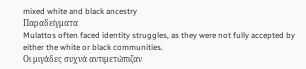mixed white and black ancestry
Παραδείγματα
Mulattos often faced identity struggles, as they were not fully accepted by either the white or black communities.
Οι μιγάδες συχνά αντιμετώπιζαν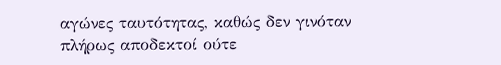αγώνες ταυτότητας, καθώς δεν γινόταν πλήρως αποδεκτοί ούτε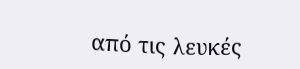από τις λευκές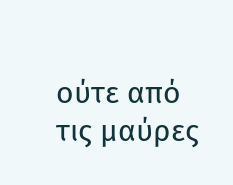ούτε από τις μαύρες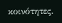κοινότητες.